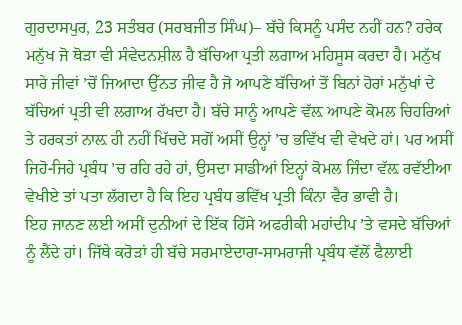ਗੁਰਦਾਸਪੁਰ, 23 ਸਤੰਬਰ (ਸਰਬਜੀਤ ਸਿੰਘ)– ਬੱਚੇ ਕਿਸਨੂੰ ਪਸੰਦ ਨਹੀਂ ਹਨ? ਹਰੇਕ ਮਨੁੱਖ ਜੋ ਥੋੜਾ ਵੀ ਸੰਵੇਦਨਸ਼ੀਲ ਹੈ ਬੱਚਿਆ ਪ੍ਰਤੀ ਲਗਾਅ ਮਹਿਸੂਸ ਕਰਦਾ ਹੈ। ਮਨੁੱਖ ਸਾਰੇ ਜੀਵਾਂ ’ਚੋਂ ਜਿਆਦਾ ਉੱਨਤ ਜੀਵ ਹੈ ਜੋ ਆਪਣੇ ਬੱਚਿਆਂ ਤੋਂ ਬਿਨਾਂ ਹੋਰਾਂ ਮਨੁੱਖਾਂ ਦੇ ਬੱਚਿਆਂ ਪ੍ਰਤੀ ਵੀ ਲਗਾਅ ਰੱਖਦਾ ਹੈ। ਬੱਚੇ ਸਾਨੂੰ ਆਪਣੇ ਵੱਲ਼ ਆਪਣੇ ਕੋਮਲ ਚਿਹਰਿਆਂ ਤੇ ਹਰਕਤਾਂ ਨਾਲ਼ ਹੀ ਨਹੀਂ ਖਿੱਚਦੇ ਸਗੋਂ ਅਸੀਂ ਉਨ੍ਹਾਂ ’ਚ ਭਵਿੱਖ ਵੀ ਵੇਖਦੇ ਹਾਂ। ਪਰ ਅਸੀਂ ਜਿਹੋ-ਜਿਹੇ ਪ੍ਰਬੰਧ ’ਚ ਰਹਿ ਰਹੇ ਹਾਂ, ਉਸਦਾ ਸਾਡੀਆਂ ਇਨ੍ਹਾਂ ਕੋਮਲ ਜਿੰਦਾ ਵੱਲ਼ ਰਵੱਈਆ ਵੇਖੀਏ ਤਾਂ ਪਤਾ ਲੱਗਦਾ ਹੈ ਕਿ ਇਹ ਪ੍ਰਬੰਧ ਭਵਿੱਖ ਪ੍ਰਤੀ ਕਿੰਨਾ ਵੈਰ ਭਾਵੀ ਹੈ।
ਇਹ ਜਾਨਣ ਲਈ ਅਸੀਂ ਦੁਨੀਆਂ ਦੇ ਇੱਕ ਹਿੱਸੇ ਅਫਰੀਕੀ ਮਹਾਂਦੀਪ ’ਤੇ ਵਸਦੇ ਬੱਚਿਆਂ ਨੂੰ ਲੈਂਦੇ ਹਾਂ। ਜਿੱਥੇ ਕਰੋੜਾਂ ਹੀ ਬੱਚੇ ਸਰਮਾਏਦਾਰਾ-ਸਾਮਰਾਜੀ ਪ੍ਰਬੰਧ ਵੱਲੋਂ ਫੈਲਾਈ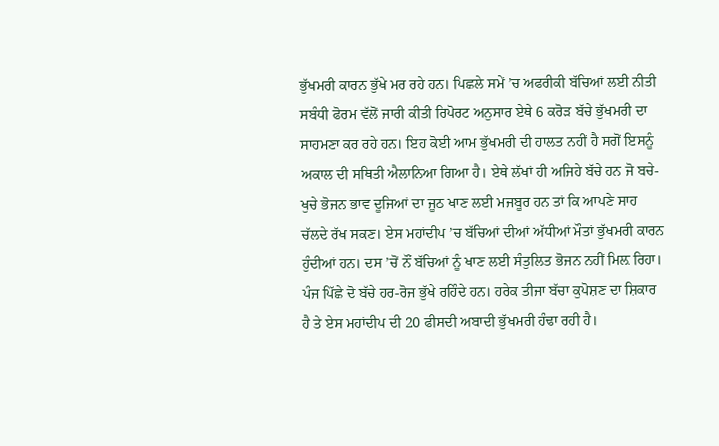ਭੁੱਖਮਰੀ ਕਾਰਨ ਭੁੱਖੇ ਮਰ ਰਹੇ ਹਨ। ਪਿਛਲੇ ਸਮੇਂ ’ਚ ਅਫਰੀਕੀ ਬੱਚਿਆਂ ਲਈ ਨੀਤੀ ਸਬੰਧੀ ਫੋਰਮ ਵੱਲੋਂ ਜਾਰੀ ਕੀਤੀ ਰਿਪੋਰਟ ਅਨੁਸਾਰ ਏਥੇ 6 ਕਰੋੜ ਬੱਚੇ ਭੁੱਖਮਰੀ ਦਾ ਸਾਹਮਣਾ ਕਰ ਰਹੇ ਹਨ। ਇਹ ਕੋਈ ਆਮ ਭੁੱਖਮਰੀ ਦੀ ਹਾਲਤ ਨਹੀਂ ਹੈ ਸਗੋਂ ਇਸਨੂੰ ਅਕਾਲ ਦੀ ਸਥਿਤੀ ਐਲਾਨਿਆ ਗਿਆ ਹੈ। ਏਥੇ ਲੱਖਾਂ ਹੀ ਅਜਿਹੇ ਬੱਚੇ ਹਨ ਜੋ ਬਚੇ-ਖੁਚੇ ਭੋਜਨ ਭਾਵ ਦੂਜਿਆਂ ਦਾ ਜੂਠ ਖਾਣ ਲਈ ਮਜਬੂਰ ਹਨ ਤਾਂ ਕਿ ਆਪਣੇ ਸਾਹ ਚੱਲਦੇ ਰੱਖ ਸਕਣ। ਏਸ ਮਹਾਂਦੀਪ ’ਚ ਬੱਚਿਆਂ ਦੀਆਂ ਅੱਧੀਆਂ ਮੌਤਾਂ ਭੁੱਖਮਰੀ ਕਾਰਨ ਹੁੰਦੀਆਂ ਹਨ। ਦਸ ’ਚੋਂ ਨੌਂ ਬੱਚਿਆਂ ਨੂੰ ਖਾਣ ਲਈ ਸੰਤੁਲਿਤ ਭੋਜਨ ਨਹੀਂ ਮਿਲ਼ ਰਿਹਾ। ਪੰਜ ਪਿੱਛੇ ਦੋ ਬੱਚੇ ਹਰ-ਰੋਜ ਭੁੱਖੇ ਰਹਿੰਦੇ ਹਨ। ਹਰੇਕ ਤੀਜਾ ਬੱਚਾ ਕੁਪੋਸ਼ਣ ਦਾ ਸ਼ਿਕਾਰ ਹੈ ਤੇ ਏਸ ਮਹਾਂਦੀਪ ਦੀ 20 ਫੀਸਦੀ ਅਬਾਦੀ ਭੁੱਖਮਰੀ ਹੰਢਾ ਰਹੀ ਹੈ।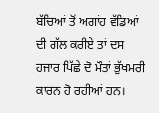ਬੱਚਿਆਂ ਤੋਂ ਅਗਾਂਹ ਵੱਡਿਆਂ ਦੀ ਗੱਲ ਕਰੀਏ ਤਾਂ ਦਸ ਹਜਾਰ ਪਿੱਛੇ ਦੋ ਮੌਤਾਂ ਭੁੱਖਮਰੀ ਕਾਰਨ ਹੋ ਰਹੀਆਂ ਹਨ।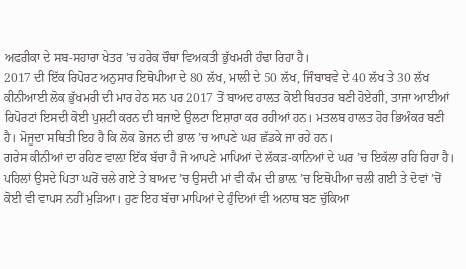ਅਫਰੀਕਾ ਦੇ ਸਬ-ਸਹਾਰਾ ਖੇਤਰ ’ਚ ਹਰੇਕ ਚੌਥਾ ਵਿਅਕਤੀ ਭੁੱਖਮਰੀ ਹੰਢਾ ਰਿਹਾ ਹੈ।
2017 ਦੀ ਇੱਕ ਰਿਪੋਰਟ ਅਨੁਸਾਰ ਇਥੋਪੀਆ ਦੇ 80 ਲੱਖ, ਮਾਲੀ ਦੇ 50 ਲੱਖ, ਜਿੰਬਾਬਵੇ ਦੇ 40 ਲੱਖ ਤੇ 30 ਲੱਖ ਕੀਨੀਆਈ ਲੋਕ ਭੁੱਖਮਰੀ ਦੀ ਮਾਰ ਹੇਠ ਸਨ ਪਰ 2017 ਤੋਂ ਬਾਅਦ ਹਾਲਤ ਕੋਈ ਬਿਹਤਰ ਬਣੀ ਹੋਏਗੀ, ਤਾਜਾ ਆਈਆਂ ਰਿਪੋਰਟਾਂ ਇਸਦੀ ਕੋਈ ਪੁਸ਼ਟੀ ਕਰਨ ਦੀ ਬਜਾਏ ਉਲਟਾ ਇਸ਼ਾਰਾ ਕਰ ਰਹੀਆਂ ਹਨ। ਮਤਲਬ ਹਾਲਤ ਹੋਰ ਭਿਅੰਕਰ ਬਣੀ ਹੈ। ਮੋਜੂਦਾ ਸਥਿਤੀ ਇਹ ਹੈ ਕਿ ਲੋਕ ਭੋਜਨ ਦੀ ਭਾਲ ’ਚ ਆਪਣੇ ਘਰ ਛੱਡਕੇ ਜਾ ਰਹੇ ਹਨ।
ਗਰੇਸ ਕੀਨੀਆਂ ਦਾ ਰਹਿਣ ਵਾਲ਼ਾ ਇੱਕ ਬੱਚਾ ਹੈ ਜੋ ਆਪਣੇ ਮਾਪਿਆਂ ਦੇ ਲੱਕੜ-ਕਾਨਿਆਂ ਦੇ ਘਰ ’ਚ ਇਕੱਲਾ ਰਹਿ ਰਿਹਾ ਹੈ। ਪਹਿਲਾਂ ਉਸਦੇ ਪਿਤਾ ਘਰੋਂ ਚਲੇ ਗਏ ਤੇ ਬਾਅਦ ’ਚ ਉਸਦੀ ਮਾਂ ਵੀ ਕੰਮ ਦੀ ਭਾਲ਼ ’ਚ ਇਥੋਪੀਆ ਚਲੀ ਗਈ ਤੇ ਦੋਵਾਂ ’ਚੋਂ ਕੋਈ ਵੀ ਵਾਪਸ ਨਹੀਂ ਮੁੜਿਆ। ਹੁਣ ਇਹ ਬੱਚਾ ਮਾਪਿਆਂ ਦੇ ਹੁੰਦਿਆਂ ਵੀ ਅਨਾਥ ਬਣ ਚੁੱਕਿਆ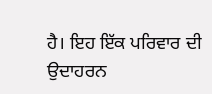ਹੈ। ਇਹ ਇੱਕ ਪਰਿਵਾਰ ਦੀ ਉਦਾਹਰਨ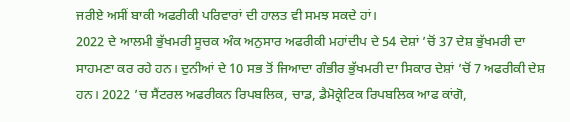ਜਰੀਏ ਅਸੀਂ ਬਾਕੀ ਅਫਰੀਕੀ ਪਰਿਵਾਰਾਂ ਦੀ ਹਾਲਤ ਵੀ ਸਮਝ ਸਕਦੇ ਹਾਂ।
2022 ਦੇ ਆਲਮੀ ਭੁੱਖਮਰੀ ਸੂਚਕ ਅੰਕ ਅਨੁਸਾਰ ਅਫਰੀਕੀ ਮਹਾਂਦੀਪ ਦੇ 54 ਦੇਸ਼ਾਂ ’ਚੋਂ 37 ਦੇਸ਼ ਭੁੱਖਮਰੀ ਦਾ ਸਾਹਮਣਾ ਕਰ ਰਹੇ ਹਨ। ਦੁਨੀਆਂ ਦੇ 10 ਸਭ ਤੋਂ ਜਿਆਦਾ ਗੰਭੀਰ ਭੁੱਖਮਰੀ ਦਾ ਸਿਕਾਰ ਦੇਸ਼ਾਂ ’ਚੋਂ 7 ਅਫਰੀਕੀ ਦੇਸ਼ ਹਨ। 2022 ’ਚ ਸੈਂਟਰਲ ਅਫਰੀਕਨ ਰਿਪਬਲਿਕ, ਚਾਡ, ਡੈਮੋਕ੍ਰੇਟਿਕ ਰਿਪਬਲਿਕ ਆਫ ਕਾਂਗੋ,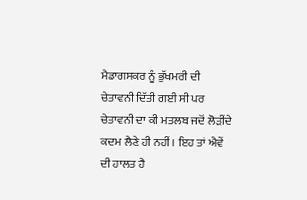ਮੈਡਾਗਸਕਰ ਨੂੰ ਭੁੱਖਮਰੀ ਦੀ ਚੇਤਾਵਨੀ ਦਿੱਤੀ ਗਈ ਸੀ ਪਰ ਚੇਤਾਵਨੀ ਦਾ ਕੀ ਮਤਲਬ ਜਦੋਂ ਲੋੜੀਂਦੇ ਕਦਮ ਲੈਣੇ ਹੀ ਨਹੀਂ। ਇਹ ਤਾਂ ਐਵੇਂ ਦੀ ਹਾਲਤ ਹੈ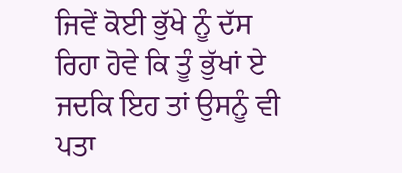ਜਿਵੇਂ ਕੋਈ ਭੁੱਖੇ ਨੂੰ ਦੱਸ ਰਿਹਾ ਹੋਵੇ ਕਿ ਤੂੰ ਭੁੱਖਾਂ ਏ ਜਦਕਿ ਇਹ ਤਾਂ ਉਸਨੂੰ ਵੀ ਪਤਾ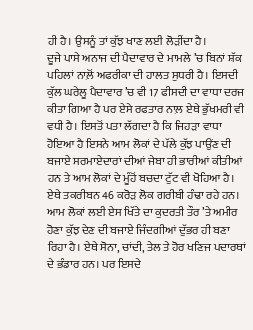ਹੀ ਹੈ। ਉਸਨੂੰ ਤਾਂ ਕੁੱਝ ਖਾਣ ਲਈ ਲੋੜੀਂਦਾ ਹੈ।
ਦੂਜੇ ਪਾਸੇ ਅਨਾਜ ਦੀ ਪੈਦਾਵਾਰ ਦੇ ਮਾਮਲੇ ’ਚ ਬਿਨਾਂ ਸ਼ੱਕ ਪਹਿਲਾਂ ਨਾਲ਼ੋਂ ਅਫਰੀਕਾ ਦੀ ਹਾਲਤ ਸੁਧਰੀ ਹੈ। ਇਸਦੀ ਕੁੱਲ ਘਰੇਲੂ ਪੈਦਾਵਾਰ ’ਚ ਵੀ 17 ਫੀਸਦੀ ਦਾ ਵਾਧਾ ਦਰਜ ਕੀਤਾ ਗਿਆ ਹੈ ਪਰ ਏਸੇ ਰਫਤਾਰ ਨਾਲ਼ ਏਥੇ ਭੁੱਖਮਰੀ ਵੀ ਵਧੀ ਹੈ। ਇਸਤੋਂ ਪਤਾ ਲੱਗਦਾ ਹੈ ਕਿ ਜਿਹੜਾ ਵਾਧਾ ਹੋਇਆ ਹੈ ਇਸਨੇ ਆਮ ਲੋਕਾਂ ਦੇ ਪੱਲੇ ਕੁੱਝ ਪਾਉਂਣ ਦੀ ਬਜਾਏ ਸਰਮਾਏਦਾਰਾਂ ਦੀਆਂ ਜੇਬਾ ਹੀ ਭਾਰੀਆਂ ਕੀਤੀਆਂ ਹਨ ਤੇ ਆਮ ਲੋਕਾਂ ਦੇ ਮੂੰਹੋਂ ਬਚਦਾ ਟੁੱਟ ਵੀ ਖੋਹਿਆ ਹੈ। ਏਥੇ ਤਕਰੀਬਨ 46 ਕਰੋੜ ਲੋਕ ਗਰੀਬੀ ਹੰਢਾ ਰਹੇ ਹਨ।
ਆਮ ਲੋਕਾਂ ਲਈ ਏਸ ਖਿੱਤੇ ਦਾ ਕੁਦਰਤੀ ਤੌਰ ’ਤੇ ਅਮੀਰ ਹੋਣਾ ਕੁੱਝ ਦੇਣ ਦੀ ਬਜਾਏ ਜਿੰਦਗੀਆਂ ਦੁੱਭਰ ਹੀ ਬਣਾ ਰਿਹਾ ਹੈ। ਏਥੇ ਸੋਨਾ, ਚਾਂਦੀ, ਤੇਲ ਤੇ ਹੋਰ ਖਣਿਜ ਪਦਾਰਥਾਂ ਦੇ ਭੰਡਾਰ ਹਨ। ਪਰ ਇਸਦੇ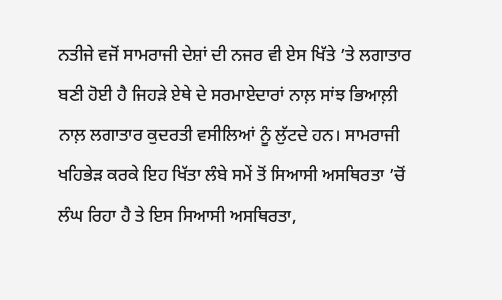ਨਤੀਜੇ ਵਜੋਂ ਸਾਮਰਾਜੀ ਦੇਸ਼ਾਂ ਦੀ ਨਜਰ ਵੀ ਏਸ ਖਿੱਤੇ ’ਤੇ ਲਗਾਤਾਰ ਬਣੀ ਹੋਈ ਹੈ ਜਿਹੜੇ ਏਥੇ ਦੇ ਸਰਮਾਏਦਾਰਾਂ ਨਾਲ਼ ਸਾਂਝ ਭਿਆਲ਼ੀ ਨਾਲ਼ ਲਗਾਤਾਰ ਕੁਦਰਤੀ ਵਸੀਲਿਆਂ ਨੂੰ ਲੁੱਟਦੇ ਹਨ। ਸਾਮਰਾਜੀ ਖਹਿਭੇੜ ਕਰਕੇ ਇਹ ਖਿੱਤਾ ਲੰਬੇ ਸਮੇਂ ਤੋਂ ਸਿਆਸੀ ਅਸਥਿਰਤਾ ’ਚੋਂ ਲੰਘ ਰਿਹਾ ਹੈ ਤੇ ਇਸ ਸਿਆਸੀ ਅਸਥਿਰਤਾ,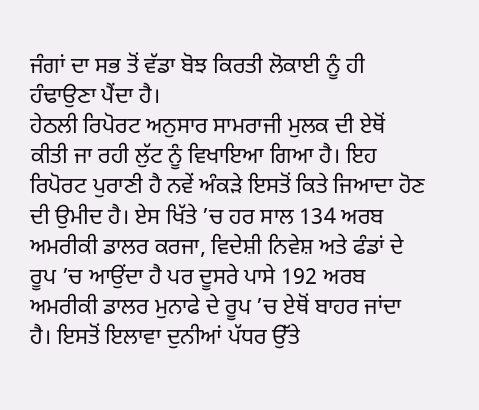ਜੰਗਾਂ ਦਾ ਸਭ ਤੋਂ ਵੱਡਾ ਬੋਝ ਕਿਰਤੀ ਲੋਕਾਈ ਨੂੰ ਹੀ ਹੰਢਾਉਣਾ ਪੈਂਦਾ ਹੈ।
ਹੇਠਲੀ ਰਿਪੋਰਟ ਅਨੁਸਾਰ ਸਾਮਰਾਜੀ ਮੁਲਕ ਦੀ ਏਥੋਂ ਕੀਤੀ ਜਾ ਰਹੀ ਲੁੱਟ ਨੂੰ ਵਿਖਾਇਆ ਗਿਆ ਹੈ। ਇਹ ਰਿਪੋਰਟ ਪੁਰਾਣੀ ਹੈ ਨਵੇਂ ਅੰਕੜੇ ਇਸਤੋਂ ਕਿਤੇ ਜਿਆਦਾ ਹੋਣ ਦੀ ਉਮੀਦ ਹੈ। ਏਸ ਖਿੱਤੇ ’ਚ ਹਰ ਸਾਲ 134 ਅਰਬ ਅਮਰੀਕੀ ਡਾਲਰ ਕਰਜਾ, ਵਿਦੇਸ਼ੀ ਨਿਵੇਸ਼ ਅਤੇ ਫੰਡਾਂ ਦੇ ਰੂਪ ’ਚ ਆਉਂਦਾ ਹੈ ਪਰ ਦੂਸਰੇ ਪਾਸੇ 192 ਅਰਬ ਅਮਰੀਕੀ ਡਾਲਰ ਮੁਨਾਫੇ ਦੇ ਰੂਪ ’ਚ ਏਥੋਂ ਬਾਹਰ ਜਾਂਦਾ ਹੈ। ਇਸਤੋਂ ਇਲਾਵਾ ਦੁਨੀਆਂ ਪੱਧਰ ਉੱਤੇ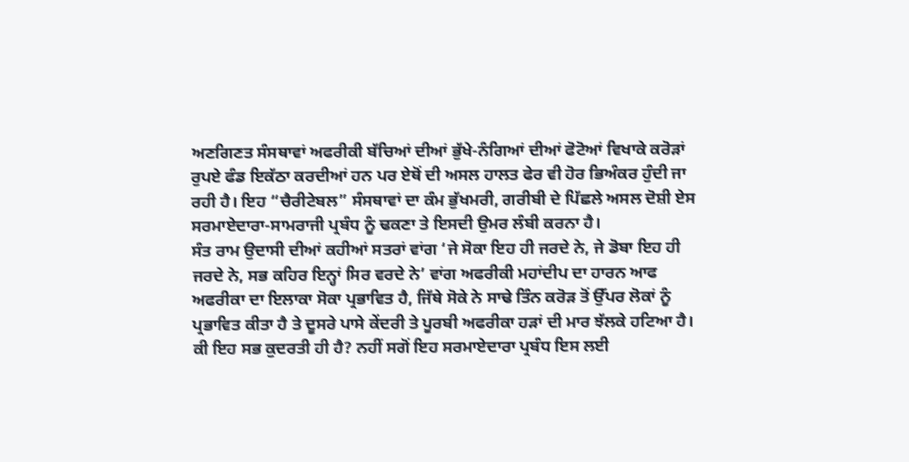ਅਣਗਿਣਤ ਸੰਸਥਾਵਾਂ ਅਫਰੀਕੀ ਬੱਚਿਆਂ ਦੀਆਂ ਭੁੱਖੇ-ਨੰਗਿਆਂ ਦੀਆਂ ਫੋਟੋਆਂ ਵਿਖਾਕੇ ਕਰੋੜਾਂ ਰੁਪਏ ਫੰਡ ਇਕੱਠਾ ਕਰਦੀਆਂ ਹਨ ਪਰ ਏਥੋਂ ਦੀ ਅਸਲ ਹਾਲਤ ਫੇਰ ਵੀ ਹੋਰ ਭਿਅੰਕਰ ਹੁੰਦੀ ਜਾ ਰਹੀ ਹੈ। ਇਹ “ਚੈਰੀਟੇਬਲ” ਸੰਸਥਾਵਾਂ ਦਾ ਕੰਮ ਭੁੱਖਮਰੀ, ਗਰੀਬੀ ਦੇ ਪਿੱਛਲੇ ਅਸਲ ਦੋਸ਼ੀ ਏਸ ਸਰਮਾਏਦਾਰਾ-ਸਾਮਰਾਜੀ ਪ੍ਰਬੰਧ ਨੂੰ ਢਕਣਾ ਤੇ ਇਸਦੀ ਉਮਰ ਲੰਬੀ ਕਰਨਾ ਹੈ।
ਸੰਤ ਰਾਮ ਉਦਾਸੀ ਦੀਆਂ ਕਹੀਆਂ ਸਤਰਾਂ ਵਾਂਗ ‘ਜੇ ਸੋਕਾ ਇਹ ਹੀ ਜਰਦੇ ਨੇ, ਜੇ ਡੋਬਾ ਇਹ ਹੀ ਜਰਦੇ ਨੇ, ਸਭ ਕਹਿਰ ਇਨ੍ਹਾਂ ਸਿਰ ਵਰਦੇ ਨੇ’ ਵਾਂਗ ਅਫਰੀਕੀ ਮਹਾਂਦੀਪ ਦਾ ਹਾਰਨ ਆਫ ਅਫਰੀਕਾ ਦਾ ਇਲਾਕਾ ਸੋਕਾ ਪ੍ਰਭਾਵਿਤ ਹੈ, ਜਿੱਥੇ ਸੋਕੇ ਨੇ ਸਾਢੇ ਤਿੰਨ ਕਰੋੜ ਤੋਂ ਉੱਪਰ ਲੋਕਾਂ ਨੂੰ ਪ੍ਰਭਾਵਿਤ ਕੀਤਾ ਹੈ ਤੇ ਦੂਸਰੇ ਪਾਸੇ ਕੇਂਦਰੀ ਤੇ ਪੂਰਬੀ ਅਫਰੀਕਾ ਹੜਾਂ ਦੀ ਮਾਰ ਝੱਲਕੇ ਹਟਿਆ ਹੈ।
ਕੀ ਇਹ ਸਭ ਕੁਦਰਤੀ ਹੀ ਹੈ? ਨਹੀਂ ਸਗੋਂ ਇਹ ਸਰਮਾਏਦਾਰਾ ਪ੍ਰਬੰਧ ਇਸ ਲਈ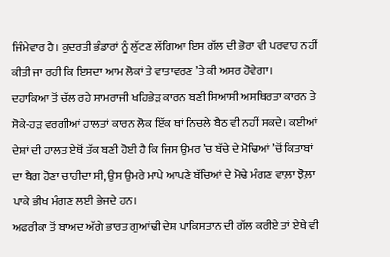ਜਿੰਮੇਵਾਰ ਹੈ। ਕੁਦਰਤੀ ਭੰਡਾਰਾਂ ਨੂੰ ਲੁੱਟਣ ਲੱਗਿਆ ਇਸ ਗੱਲ ਦੀ ਭੋਰਾ ਵੀ ਪਰਵਾਹ ਨਹੀਂ ਕੀਤੀ ਜਾ ਰਹੀ ਕਿ ਇਸਦਾ ਆਮ ਲੋਕਾਂ ਤੇ ਵਾਤਾਵਰਣ ’ਤੇ ਕੀ ਅਸਰ ਹੋਵੇਗਾ।
ਦਹਾਕਿਆ ਤੋਂ ਚੱਲ ਰਹੇ ਸਾਮਰਾਜੀ ਖਹਿਭੇੜ ਕਾਰਨ ਬਣੀ ਸਿਆਸੀ ਅਸਥਿਰਤਾ ਕਾਰਨ ਤੇ ਸੋਕੇ-ਹੜ ਵਰਗੀਆਂ ਹਾਲਤਾਂ ਕਾਰਨ ਲੋਕ ਇੱਕ ਥਾਂ ਨਿਚਲੇ ਬੈਠ ਵੀ ਨਹੀਂ ਸਕਦੇ। ਕਈਆਂ ਦੇਸ਼ਾਂ ਦੀ ਹਾਲਤ ਏਥੋਂ ਤੱਕ ਬਣੀ ਹੋਈ ਹੈ ਕਿ ਜਿਸ ਉਮਰ ’ਚ ਬੱਚੇ ਦੇ ਮੋਢਿਆਂ ’ਚੋਂ ਕਿਤਾਬਾਂ ਦਾ ਬੈਗ ਹੋਣਾ ਚਾਹੀਦਾ ਸੀ, ਉਸ ਉਮਰੇ ਮਾਪੇ ਆਪਣੇ ਬੱਚਿਆਂ ਦੇ ਮੋਢੇ ਮੰਗਣ ਵਾਲ਼ਾ ਝੋਲ਼ਾ ਪਾਕੇ ਭੀਖ ਮੰਗਣ ਲਈ ਭੇਜਦੇ ਹਨ।
ਅਫਰੀਕਾ ਤੋਂ ਬਾਅਦ ਅੱਗੇ ਭਾਰਤ ਗੁਆਂਢੀ ਦੇਸ਼ ਪਾਕਿਸਤਾਨ ਦੀ ਗੱਲ ਕਰੀਏ ਤਾਂ ਏਥੇ ਵੀ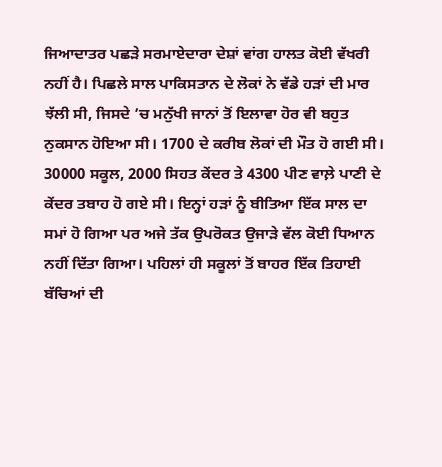ਜਿਆਦਾਤਰ ਪਛੜੇ ਸਰਮਾਏਦਾਰਾ ਦੇਸ਼ਾਂ ਵਾਂਗ ਹਾਲਤ ਕੋਈ ਵੱਖਰੀ ਨਹੀਂ ਹੈ। ਪਿਛਲੇ ਸਾਲ ਪਾਕਿਸਤਾਨ ਦੇ ਲੋਕਾਂ ਨੇ ਵੱਡੇ ਹੜਾਂ ਦੀ ਮਾਰ ਝੱਲੀ ਸੀ, ਜਿਸਦੇ ’ਚ ਮਨੁੱਖੀ ਜਾਨਾਂ ਤੋਂ ਇਲਾਵਾ ਹੋਰ ਵੀ ਬਹੁਤ ਨੁਕਸਾਨ ਹੋਇਆ ਸੀ। 1700 ਦੇ ਕਰੀਬ ਲੋਕਾਂ ਦੀ ਮੌਤ ਹੋ ਗਈ ਸੀ। 30000 ਸਕੂਲ, 2000 ਸਿਹਤ ਕੇਂਦਰ ਤੇ 4300 ਪੀਣ ਵਾਲ਼ੇ ਪਾਣੀ ਦੇ ਕੇਂਦਰ ਤਬਾਹ ਹੋ ਗਏ ਸੀ। ਇਨ੍ਹਾਂ ਹੜਾਂ ਨੂੰ ਬੀਤਿਆ ਇੱਕ ਸਾਲ ਦਾ ਸਮਾਂ ਹੋ ਗਿਆ ਪਰ ਅਜੇ ਤੱਕ ਉਪਰੋਕਤ ਉਜਾੜੇ ਵੱਲ ਕੋਈ ਧਿਆਨ ਨਹੀਂ ਦਿੱਤਾ ਗਿਆ। ਪਹਿਲਾਂ ਹੀ ਸਕੂਲਾਂ ਤੋਂ ਬਾਹਰ ਇੱਕ ਤਿਹਾਈ ਬੱਚਿਆਂ ਦੀ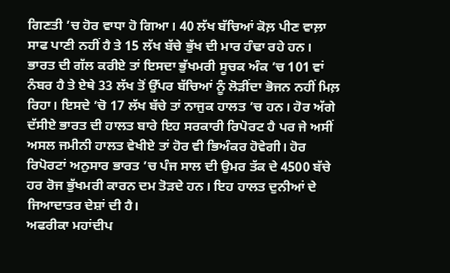ਗਿਣਤੀ ’ਚ ਹੋਰ ਵਾਧਾ ਹੋ ਗਿਆ। 40 ਲੱਖ ਬੱਚਿਆਂ ਕੋਲ਼ ਪੀਣ ਵਾਲ਼ਾ ਸਾਫ ਪਾਣੀ ਨਹੀਂ ਹੈ ਤੇ 15 ਲੱਖ ਬੱਚੇ ਭੁੱਖ ਦੀ ਮਾਰ ਹੰਢਾ ਰਹੇ ਹਨ।
ਭਾਰਤ ਦੀ ਗੱਲ ਕਰੀਏ ਤਾਂ ਇਸਦਾ ਭੁੱਖਮਰੀ ਸੂਚਕ ਅੰਕ ’ਚ 101 ਵਾਂ ਨੰਬਰ ਹੈ ਤੇ ਏਥੇ 33 ਲੱਖ ਤੋਂ ਉੱਪਰ ਬੱਚਿਆਂ ਨੂੰ ਲੋੜੀਂਦਾ ਭੋਜਨ ਨਹੀਂ ਮਿਲ਼ ਰਿਹਾ। ਇਸਦੇ ’ਚੋ 17 ਲੱਖ ਬੱਚੇ ਤਾਂ ਨਾਜੁਕ ਹਾਲਤ ’ਚ ਹਨ। ਹੋਰ ਅੱਗੇ ਦੱਸੀਏ ਭਾਰਤ ਦੀ ਹਾਲਤ ਬਾਰੇ ਇਹ ਸਰਕਾਰੀ ਰਿਪੋਰਟ ਹੈ ਪਰ ਜੇ ਅਸੀਂ ਅਸਲ ਜਮੀਨੀ ਹਾਲਤ ਵੇਖੀਏ ਤਾਂ ਹੋਰ ਵੀ ਭਿਅੰਕਰ ਹੋਵੇਗੀ। ਹੋਰ ਰਿਪੋਰਟਾਂ ਅਨੁਸਾਰ ਭਾਰਤ ’ਚ ਪੰਜ ਸਾਲ ਦੀ ਉਮਰ ਤੱਕ ਦੇ 4500 ਬੱਚੇ ਹਰ ਰੋਜ ਭੁੱਖਮਰੀ ਕਾਰਨ ਦਮ ਤੋੜਦੇ ਹਨ। ਇਹ ਹਾਲਤ ਦੁਨੀਆਂ ਦੇ ਜਿਆਦਾਤਰ ਦੇਸ਼ਾਂ ਦੀ ਹੈ।
ਅਫਰੀਕਾ ਮਹਾਂਦੀਪ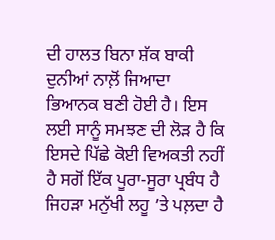ਦੀ ਹਾਲਤ ਬਿਨਾ ਸ਼ੱਕ ਬਾਕੀ ਦੁਨੀਆਂ ਨਾਲ਼ੋਂ ਜਿਆਦਾ ਭਿਆਨਕ ਬਣੀ ਹੋਈ ਹੈ। ਇਸ ਲਈ ਸਾਨੂੰ ਸਮਝਣ ਦੀ ਲੋੜ ਹੈ ਕਿ ਇਸਦੇ ਪਿੱਛੇ ਕੋਈ ਵਿਅਕਤੀ ਨਹੀਂ ਹੈ ਸਗੋਂ ਇੱਕ ਪੂਰਾ-ਸੂਰਾ ਪ੍ਰਬੰਧ ਹੈ ਜਿਹੜਾ ਮਨੁੱਖੀ ਲਹੂ ’ਤੇ ਪਲ਼ਦਾ ਹੈ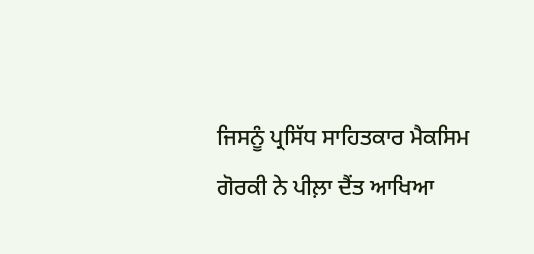ਜਿਸਨੂੰ ਪ੍ਰਸਿੱਧ ਸਾਹਿਤਕਾਰ ਮੈਕਸਿਮ ਗੋਰਕੀ ਨੇ ਪੀਲ਼ਾ ਦੈਂਤ ਆਖਿਆ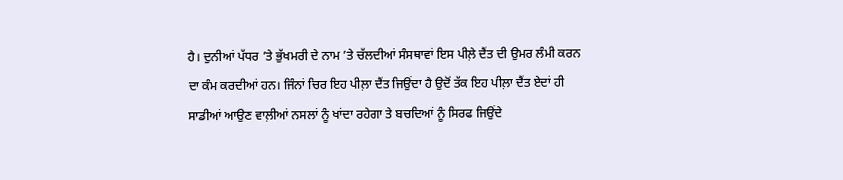ਹੈ। ਦੁਨੀਆਂ ਪੱਧਰ ’ਤੇ ਭੁੱਖਮਰੀ ਦੇ ਨਾਮ ’ਤੇ ਚੱਲਦੀਆਂ ਸੰਸਥਾਵਾਂ ਇਸ ਪੀਲ਼ੇ ਦੈਂਤ ਦੀ ਉਮਰ ਲੰਮੀ ਕਰਨ ਦਾ ਕੰਮ ਕਰਦੀਆਂ ਹਨ। ਜਿੰਨਾਂ ਚਿਰ ਇਹ ਪੀਲ਼ਾ ਦੈਂਤ ਜਿਉਂਦਾ ਹੈ ਉਦੋਂ ਤੱਕ ਇਹ ਪੀਲ਼ਾ ਦੈਂਤ ਏਦਾਂ ਹੀ ਸਾਡੀਆਂ ਆਉਣ ਵਾਲ਼ੀਆਂ ਨਸਲਾਂ ਨੂੰ ਖਾਂਦਾ ਰਹੇਗਾ ਤੇ ਬਚਦਿਆਂ ਨੂੰ ਸਿਰਫ ਜਿਉਂਦੇ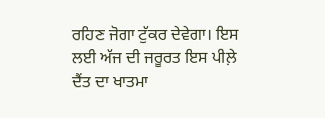ਰਹਿਣ ਜੋਗਾ ਟੁੱਕਰ ਦੇਵੇਗਾ। ਇਸ ਲਈ ਅੱਜ ਦੀ ਜਰੂਰਤ ਇਸ ਪੀਲ਼ੇ ਦੈਂਤ ਦਾ ਖਾਤਮਾ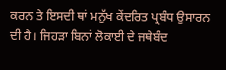ਕਰਨ ਤੇ ਇਸਦੀ ਥਾਂ ਮਨੁੱਖ ਕੇਂਦਰਿਤ ਪ੍ਰਬੰਧ ਉਸਾਰਨ ਦੀ ਹੈ। ਜਿਹੜਾ ਬਿਨਾਂ ਲੋਕਾਈ ਦੇ ਜਥੇਬੰਦ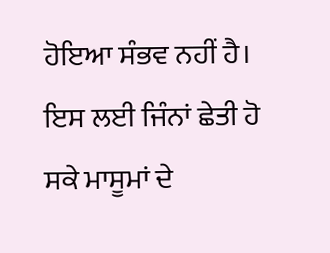ਹੋਇਆ ਸੰਭਵ ਨਹੀਂ ਹੈ। ਇਸ ਲਈ ਜਿੰਨਾਂ ਛੇਤੀ ਹੋ ਸਕੇ ਮਾਸੂਮਾਂ ਦੇ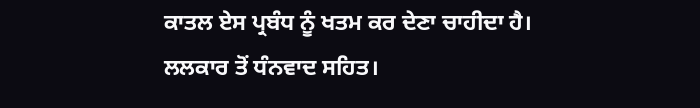ਕਾਤਲ ਏਸ ਪ੍ਰਬੰਧ ਨੂੰ ਖਤਮ ਕਰ ਦੇਣਾ ਚਾਹੀਦਾ ਹੈ।
ਲਲਕਾਰ ਤੋਂ ਧੰਨਵਾਦ ਸਹਿਤ।